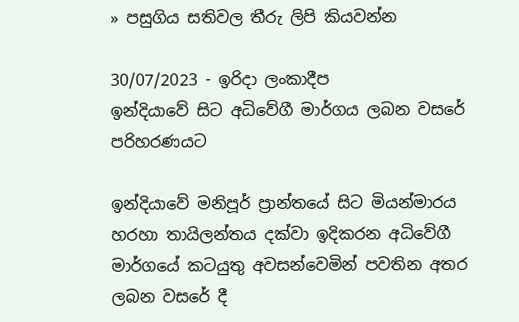» පසුගිය සතිවල තීරු ලිපි කියවන්න

30/07/2023 - ඉරිදා ලංකාදීප
ඉන්දියාවේ සිට අධිවේගී මාර්ගය ලබන වසරේ පරිහරණයට

ඉන්දියාවේ මනිපූර් ප්‍රාන්තයේ සිට මියන්මාරය හරහා තායිලන්තය දක්වා ඉදිකරන අධිවේගී මාර්ගයේ කටයුතු අවසන්වෙමින් පවතින අතර ලබන වසරේ දී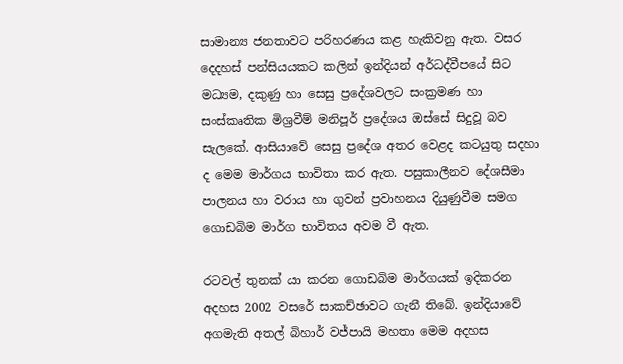සාමාන්‍ය ජනතාවට පරිහරණය කළ හැකිවනු ඇත. වසර දෙදහස් පන්සියයකට කලින් ඉන්දියන් අර්ධද්වීපයේ සිට මධ්‍යම, දකුණු හා සෙසු ප්‍රදේශවලට සංක්‍රමණ හා සංස්කෘතික මිශ්‍රවීම් මනිපූර් ප්‍රදේශය ඔස්සේ සිදුවූ බව සැලකේ. ආසියාවේ සෙසු ප්‍රදේශ අතර වෙළද කටයුතු සදහා ද මෙම මාර්ගය භාවිතා කර ඇත. පසුකාලීනව දේශසීමා පාලනය හා වරාය හා ගුවන් ප්‍රවාහනය දියුණුවීම සමග ගොඩබිම මාර්ග භාවිතය අවම වී ඇත.

රටවල් තුනක් යා කරන ගොඩබිම මාර්ගයක් ඉදිකරන අදහස 2002 වසරේ සාකච්ඡාවට ගැනී තිබේ. ඉන්දියාවේ අගමැති අතල් බිහාර් වජ්පායි මහතා මෙම අදහස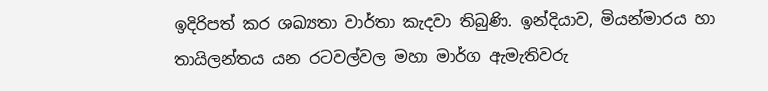ඉදිරිපත් කර ශඛ්‍යතා වාර්තා කැදවා තිබුණි. ඉන්දියාව, මියන්මාරය හා තායිලන්තය යන රටවල්වල මහා මාර්ග ඇමැතිවරු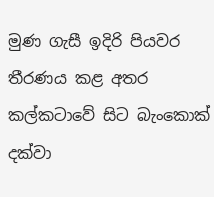මුණ ගැසී ඉදිරි පියවර තීරණය කළ අතර කල්කටාවේ සිට බැංකොක් දක්වා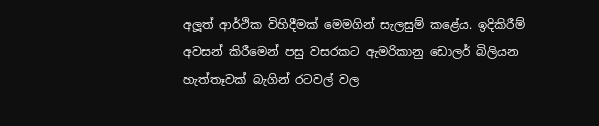අලූත් ආර්ථික විහිදීමක් මෙමගින් සැලසුම් කළේය. ඉදිකිරීම් අවසන් කිරීමෙන් පසු වසරකට ඇමරිකානු ඩොලර් බිලියන හැත්තෑවක් බැගින් රටවල් වල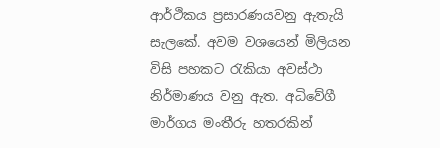ආර්ථිකය ප්‍රසාරණයවනු ඇතැයි සැලකේ. අවම වශයෙන් මිලියන විසි පහකට රැකියා අවස්ථා නිර්මාණය වනු ඇත. අධිවේගී මාර්ගය මංතීරු හතරකින්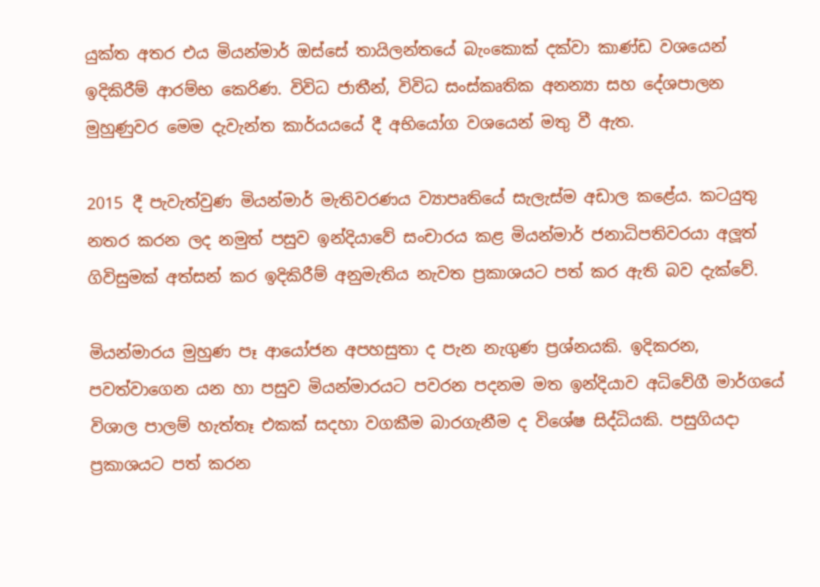යුක්ත අතර එය මියන්මාර් ඔස්සේ තායිලන්තයේ බැංකොක් දක්වා කාණ්ඩ වශයෙන් ඉදිකිරීම් ආරම්භ කෙරිණ. විවිධ ජාතීන්, විවිධ සංස්කෘතික අනන්‍යා සහ දේශපාලන මුහුණුවර මෙම දැවැන්ත කාර්යයයේ දී අභියෝග වශයෙන් මතු වී ඇත.

2015 දී පැවැත්වුණ මියන්මාර් මැතිවරණය ව්‍යාපෘතියේ සැලැස්ම අඩාල කළේය. කටයුතු නතර කරන ලද නමුත් පසුව ඉන්දියාවේ සංචාරය කළ මියන්මාර් ජනාධිපතිවරයා අලූත් ගිවිසුමක් අත්සන් කර ඉදිකිරීම් අනුමැතිය නැවත ප්‍රකාශයට පත් කර ඇති බව දැක්වේ.

මියන්මාරය මුහුණ පෑ ආයෝජන අපහසුතා ද පැන නැගුණ ප්‍රශ්නයකි. ඉදිකරන, පවත්වාගෙන යන හා පසුව මියන්මාරයට පවරන පදනම මත ඉන්දියාව අධිවේගී මාර්ගයේ විශාල පාලම් හැත්තෑ එකක් සදහා වගකීම බාරගැනීම ද විශේෂ සිද්ධියකි. පසුගියදා ප්‍රකාශයට පත් කරන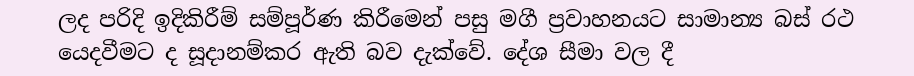ලද පරිදි ඉදිකිරීම් සම්පූර්ණ කිරීමෙන් පසු මගී ප්‍රවාහනයට සාමාන්‍ය බස් රථ යෙදවීමට ද සූදානම්කර ඇති බව දැක්වේ. දේශ සීමා වල දී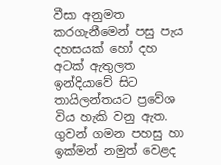වීසා අනුමත කරගැනීමෙන් පසු පැය දහසයක් හෝ දහ අටක් ඇතුලත ඉන්දියාවේ සිට තායිලන්තයට ප්‍රවේශ විය හැකි වනු ඇත. ගුවන් ගමන පහසු හා ඉක්මන් නමුත් වෙළද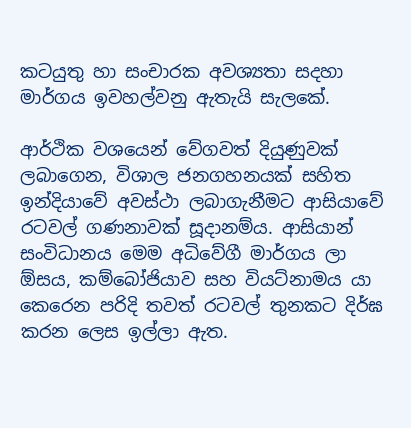කටයුතු හා සංචාරක අවශ්‍යතා සදහා මාර්ගය ඉවහල්වනු ඇතැයි සැලකේ.

ආර්ථික වශයෙන් වේගවත් දියුණුවක් ලබාගෙන, විශාල ජනගහනයක් සහිත ඉන්දියාවේ අවස්ථා ලබාගැනීමට ආසියාවේ රටවල් ගණනාවක් සූදානම්ය. ආසියාන් සංවිධානය මෙම අධිවේගී මාර්ගය ලා ඕසය, කම්බෝජියාව සහ වියට්නාමය යා කෙරෙන පරිදි තවත් රටවල් තුනකට දිර්ඝ කරන ලෙස ඉල්ලා ඇත.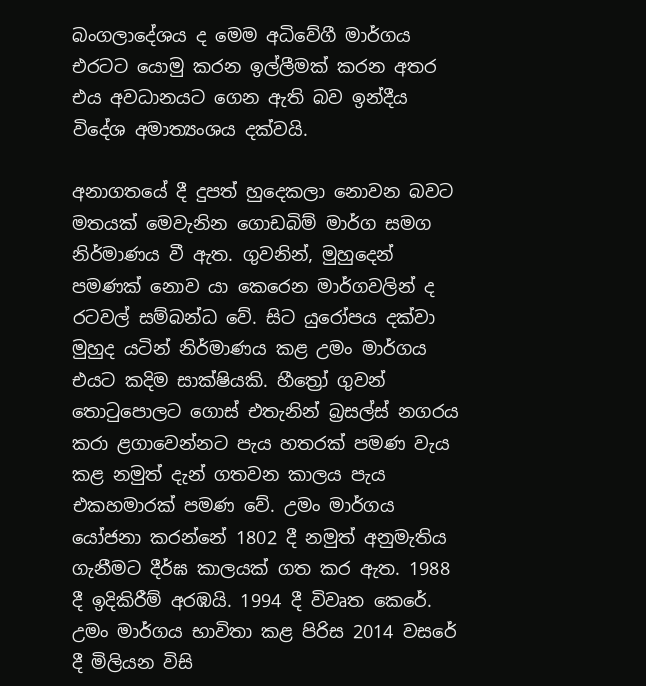බංගලාදේශය ද මෙම අධිවේගී මාර්ගය එරටට යොමු කරන ඉල්ලීමක් කරන අතර එය අවධානයට ගෙන ඇති බව ඉන්දීය විදේශ අමාත්‍යංශය දක්වයි.

අනාගතයේ දී දුපත් හුදෙකලා නොවන බවට මතයක් මෙවැනින ගොඩබිම් මාර්ග සමග නිර්මාණය වී ඇත. ගුවනින්, මුහුදෙන් පමණක් නොව යා කෙරෙන මාර්ගවලින් ද රටවල් සම්බන්ධ වේ. සිට යුරෝපය දක්වා මුහුද යටින් නිර්මාණය කළ උමං මාර්ගය එයට කදිම සාක්ෂියකි. හීත්‍රෝ ගුවන් තොටුපොලට ගොස් එතැනින් බ්‍රසල්ස් නගරය කරා ළගාවෙන්නට පැය හතරක් පමණ වැය කළ නමුත් දැන් ගතවන කාලය පැය එකහමාරක් පමණ වේ. උමං මාර්ගය යෝජනා කරන්නේ 1802 දී නමුත් අනුමැතිය ගැනීමට දීර්ඝ කාලයක් ගත කර ඇත. 1988 දී ඉදිකිරීම් අරඹයි. 1994 දී විවෘත කෙරේ. උමං මාර්ගය භාවිතා කළ පිරිස 2014 වසරේ දී මිලියන විසි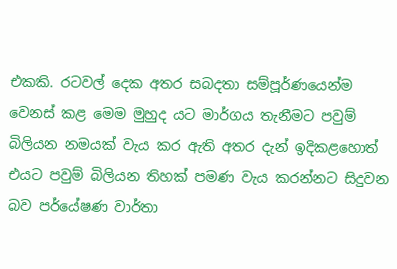එකකි. රටවල් දෙක අතර සබදතා සම්පූර්ණයෙන්ම වෙනස් කළ මෙම මුහුද යට මාර්ගය තැනීමට පවුම් බිලියන නමයක් වැය කර ඇති අතර දැන් ඉදිකළහොත් එයට පවුම් බිලියන තිහක් පමණ වැය කරන්නට සිදුවන බව පර්යේෂණ වාර්තා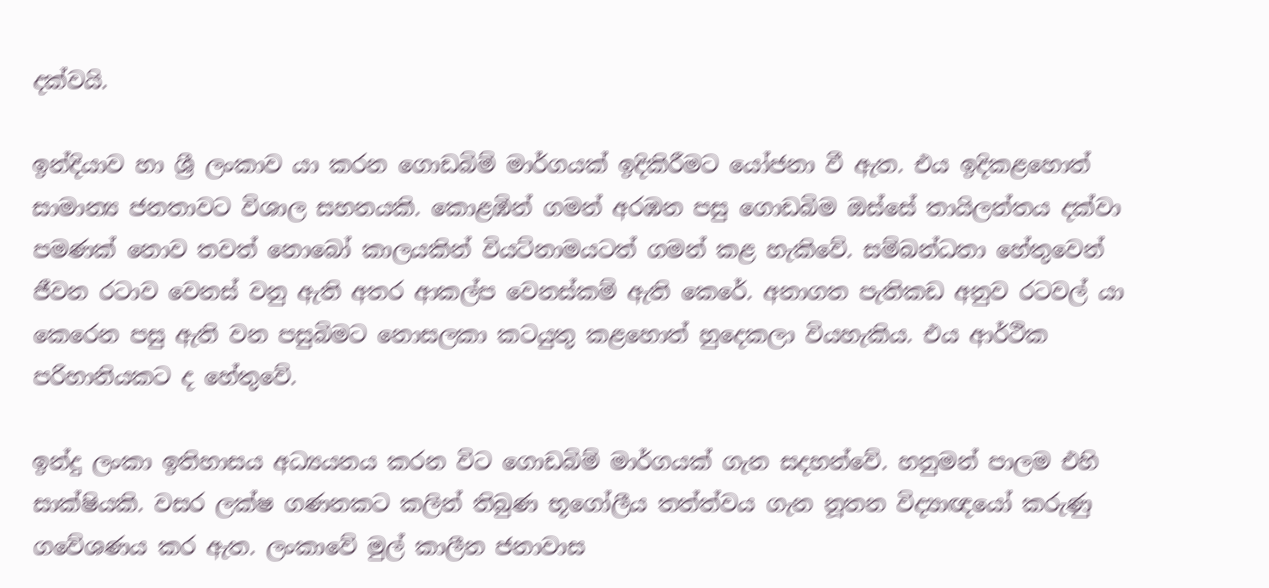දක්වයි.

ඉන්දියාව හා ශ්‍රී ලංකාව යා කරන ගොඩබිම් මාර්ගයක් ඉදිකිරීමට යෝජනා වී ඇත. එය ඉදිකළහොත් සාමාන්‍ය ජනතාවට විශාල සහනයකි. කොළඹින් ගමන් අරඹන පසු ගොඩබිම ඔස්සේ තායිලන්තය දක්වා පමණක් නොව තවත් නොබෝ කාලයකින් වියට්නාමයටත් ගමන් කළ හැකිවේ. සම්බන්ධතා හේතුවෙන් ජීවන රටාව වෙනස් වනු ඇති අතර ආකල්ප වෙනස්කම් ඇති කෙරේ. අනාගත පැතිකඩ අනුව රටවල් යා කෙරෙන පසු ඇති වන පසුබිමට නොසලකා කටයුතු කළහොත් හුදෙකලා වියහැකිය. එය ආර්ථික පරිහානියකට ද හේතුවේ.

ඉන්දු ලංකා ඉතිහාසය අධ්‍යයනය කරන විට ගොඩබිම් මාර්ගයක් ගැන සදහන්වේ. හනුමන් පාලම එහි සාක්ෂියකි. වසර ලක්ෂ ගණනකට කලින් තිබුණ භූගෝලීය තත්ත්වය ගැන නූතන විද්‍යාඥයෝ කරුණු ගවේශණය කර ඇත. ලංකාවේ මුල් කාලීන ජනාවාස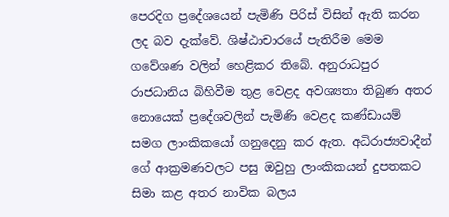පෙරදිග ප්‍රදේශයෙන් පැමිණි පිරිස් විසින් ඇති කරන ලද බව දැක්වේ. ශිෂ්ඨාචාරයේ පැතිරීම මෙම ගවේශණ වලින් හෙළිකර තිබේ. අනුරාධපුර රාජධානිය බිහිවීම තුළ වෙළද අවශ්‍යතා තිබුණ අතර නොයෙක් ප්‍රදේශවලින් පැමිණි වෙළද කණ්ඩායම් සමග ලාංකිකයෝ ගනුදෙනු කර ඇත. අධිරාජ්‍යවාදීන් ගේ ආක්‍රමණවලට පසු ඔවුහු ලාංකිකයන් දුපතකට සිමා කළ අතර නාවික බලය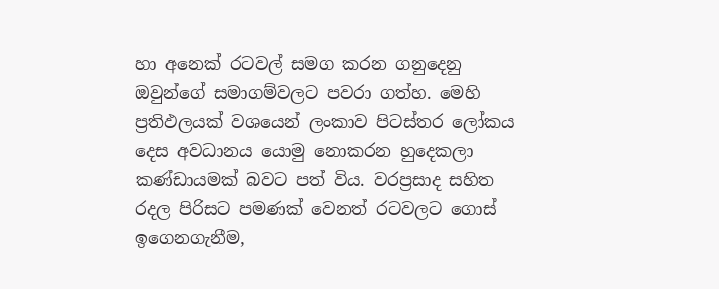හා අනෙක් රටවල් සමග කරන ගනුදෙනු ඔවුන්ගේ සමාගම්වලට පවරා ගත්හ. මෙහි ප්‍රතිඵලයක් වශයෙන් ලංකාව පිටස්තර ලෝකය දෙස අවධානය යොමු නොකරන හුදෙකලා කණ්ඩායමක් බවට පත් විය. වරප්‍රසාද සහිත රදල පිරිසට පමණක් වෙනත් රටවලට ගොස් ඉගෙනගැනීම,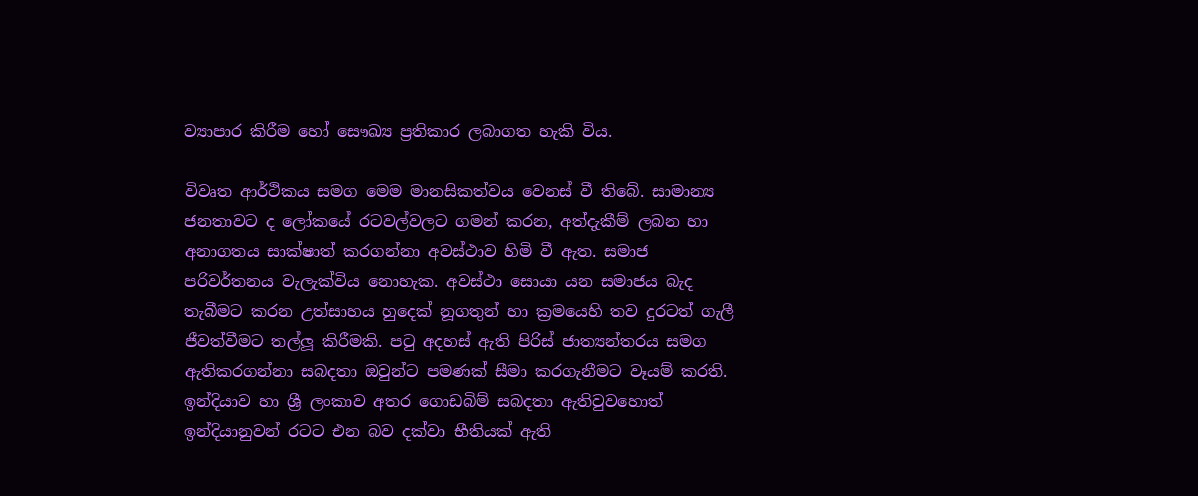ව්‍යාපාර කිරීම හෝ සෞඛ්‍ය ප්‍රතිකාර ලබාගත හැකි විය.

විවෘත ආර්ථිකය සමග මෙම මානසිකත්වය වෙනස් වී තිබේ. සාමාන්‍ය ජනතාවට ද ලෝකයේ රටවල්වලට ගමන් කරන, අත්දැකීම් ලබන හා අනාගතය සාක්ෂාත් කරගන්නා අවස්ථාව හිමි වී ඇත. සමාජ පරිවර්තනය වැලැක්විය නොහැක. අවස්ථා සොයා යන සමාජය බැද තැබීමට කරන උත්සාහය හුදෙක් නූගතුන් හා ක්‍රමයෙහි තව දුරටත් ගැලී ජීවත්වීමට තල්ලූ කිරීමකි. පටු අදහස් ඇති පිරිස් ජාත්‍යන්තරය සමග ඇතිකරගන්නා සබදතා ඔවුන්ට පමණක් සීමා කරගැනීමට වෑයම් කරති. ඉන්දියාව හා ශ්‍රී ලංකාව අතර ගොඩබිම් සබදතා ඇතිවුවහොත් ඉන්දියානුවන් රටට එන බව දක්වා භීතියක් ඇති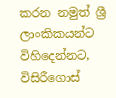කරන නමුත් ශ්‍රී ලාංකිකයන්ට විහිදෙන්නට, විසිරීගොස්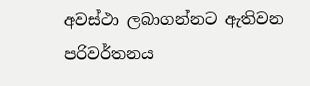අවස්ථා ලබාගන්නට ඇතිවන පරිවර්තනය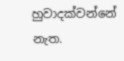හුවාදක්වන්නේ නැත.